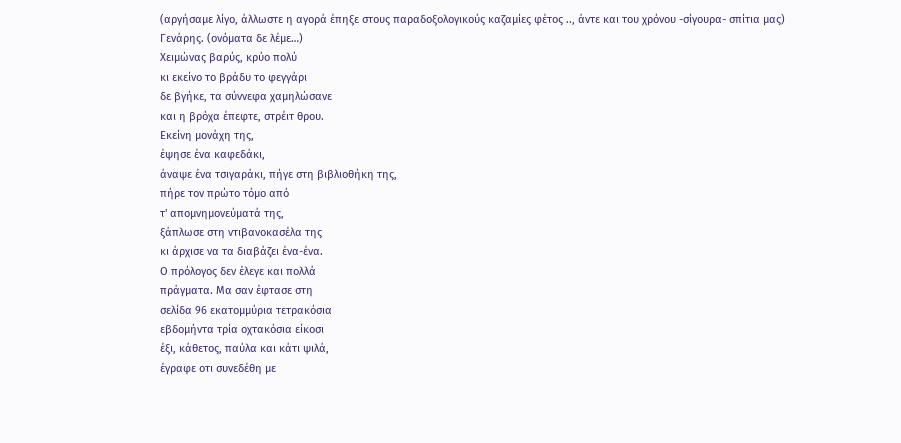(αργήσαμε λίγο, άλλωστε η αγορά έπηξε στους παραδοξολογικούς καζαμίες φέτος .., άντε και του χρόνου -σίγουρα- σπίτια μας)
Γενάρης. (ονόματα δε λέμε…)
Χειμώνας βαρύς, κρύο πολύ
κι εκείνο το βράδυ το φεγγάρι
δε βγήκε, τα σύννεφα χαμηλώσανε
και η βρόχα έπεφτε, στρέιτ θρου.
Εκείνη μονάχη της,
έψησε ένα καφεδάκι,
άναψε ένα τσιγαράκι, πήγε στη βιβλιοθήκη της,
πήρε τον πρώτο τόμο από
τ' απομνημονεύματά της,
ξάπλωσε στη ντιβανοκασέλα της
κι άρχισε να τα διαβάζει ένα-ένα.
Ο πρόλογος δεν έλεγε και πολλά
πράγματα. Μα σαν έφτασε στη
σελίδα 96 εκατομμύρια τετρακόσια
εβδομήντα τρία οχτακόσια είκοσι
έξι, κάθετος, παύλα και κάτι ψιλά,
έγραφε οτι συνεδέθη με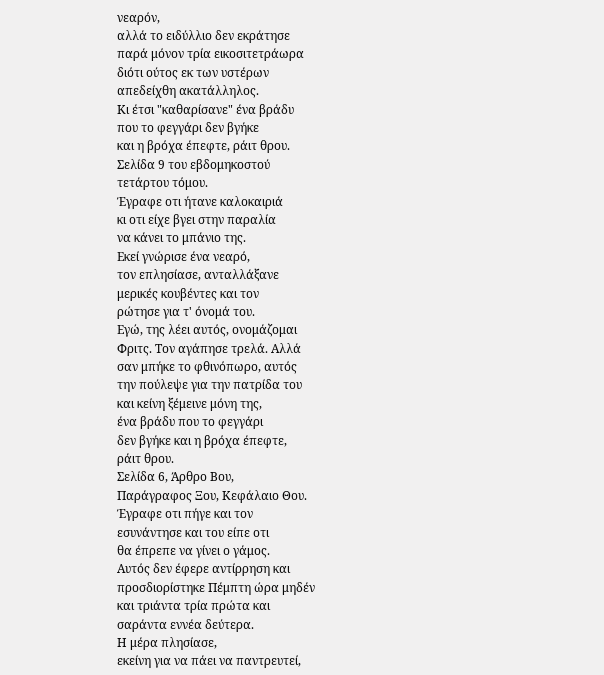νεαρόν,
αλλά το ειδύλλιο δεν εκράτησε
παρά μόνον τρία εικοσιτετράωρα
διότι ούτος εκ των υστέρων
απεδείχθη ακατάλληλος.
Κι έτσι "καθαρίσανε" ένα βράδυ
που το φεγγάρι δεν βγήκε
και η βρόχα έπεφτε, ράιτ θρου.
Σελίδα 9 του εβδομηκοστού
τετάρτου τόμου.
Έγραφε οτι ήτανε καλοκαιριά
κι οτι είχε βγει στην παραλία
να κάνει το μπάνιο της.
Εκεί γνώρισε ένα νεαρό,
τον επλησίασε, ανταλλάξανε
μερικές κουβέντες και τον
ρώτησε για τ' όνομά του.
Εγώ, της λέει αυτός, ονομάζομαι
Φριτς. Τον αγάπησε τρελά. Αλλά
σαν μπήκε το φθινόπωρο, αυτός
την πούλεψε για την πατρίδα του
και κείνη ξέμεινε μόνη της,
ένα βράδυ που το φεγγάρι
δεν βγήκε και η βρόχα έπεφτε,
ράιτ θρου.
Σελίδα 6, Άρθρο Βου,
Παράγραφος Ξου, Κεφάλαιο Θου.
Έγραφε οτι πήγε και τον
εσυνάντησε και του είπε οτι
θα έπρεπε να γίνει ο γάμος.
Αυτός δεν έφερε αντίρρηση και
προσδιορίστηκε Πέμπτη ώρα μηδέν
και τριάντα τρία πρώτα και
σαράντα εννέα δεύτερα.
Η μέρα πλησίασε,
εκείνη για να πάει να παντρευτεί,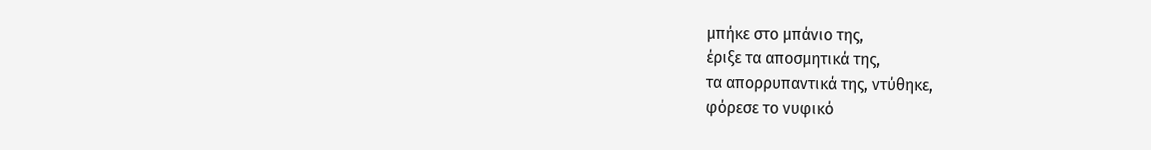μπήκε στο μπάνιο της,
έριξε τα αποσμητικά της,
τα απορρυπαντικά της, ντύθηκε,
φόρεσε το νυφικό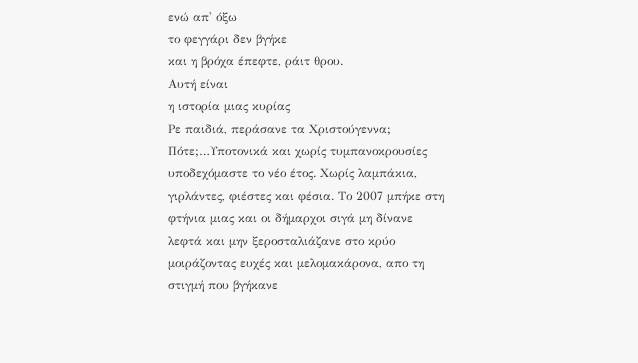ενώ απ' όξω
το φεγγάρι δεν βγήκε
και η βρόχα έπεφτε, ράιτ θρου.
Αυτή είναι
η ιστορία μιας κυρίας
Ρε παιδιά, περάσανε τα Χριστούγεννα; Πότε;…Υποτονικά και χωρίς τυμπανοκρουσίες υποδεχόμαστε το νέο έτος. Χωρίς λαμπάκια, γιρλάντες, φιέστες και φέσια. Το 2007 μπήκε στη φτήνια μιας και οι δήμαρχοι σιγά μη δίνανε λεφτά και μην ξεροσταλιάζανε στο κρύο μοιράζοντας ευχές και μελομακάρονα, απο τη στιγμή που βγήκανε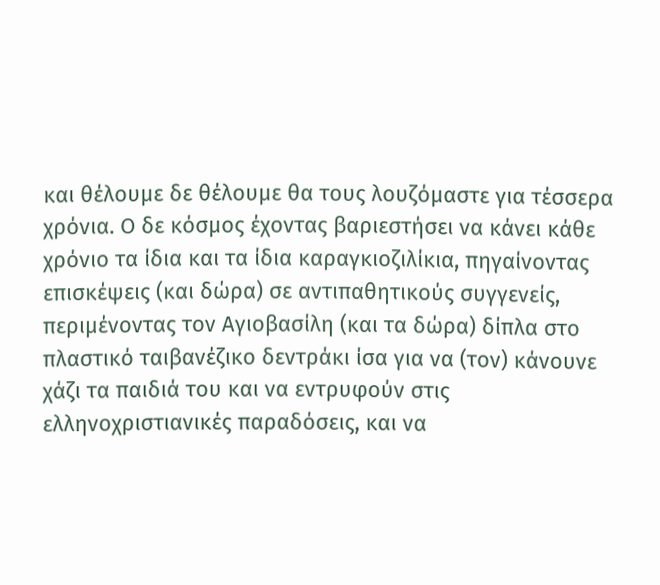και θέλουμε δε θέλουμε θα τους λουζόμαστε για τέσσερα χρόνια. Ο δε κόσμος έχοντας βαριεστήσει να κάνει κάθε χρόνιο τα ίδια και τα ίδια καραγκιοζιλίκια, πηγαίνοντας επισκέψεις (και δώρα) σε αντιπαθητικούς συγγενείς, περιμένοντας τον Αγιοβασίλη (και τα δώρα) δίπλα στο πλαστικό ταιβανέζικο δεντράκι ίσα για να (τον) κάνουνε χάζι τα παιδιά του και να εντρυφούν στις ελληνοχριστιανικές παραδόσεις, και να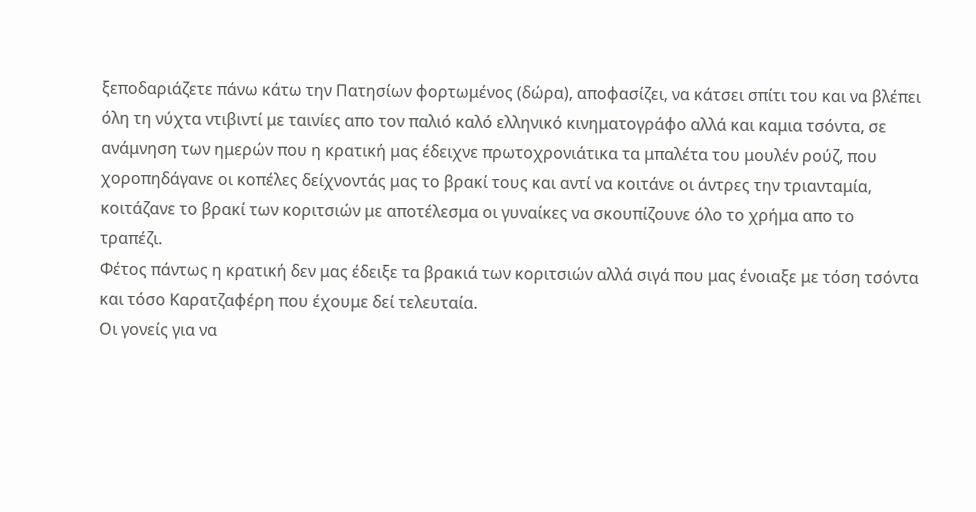ξεποδαριάζετε πάνω κάτω την Πατησίων φορτωμένος (δώρα), αποφασίζει, να κάτσει σπίτι του και να βλέπει όλη τη νύχτα ντιβιντί με ταινίες απο τον παλιό καλό ελληνικό κινηματογράφο αλλά και καμια τσόντα, σε ανάμνηση των ημερών που η κρατική μας έδειχνε πρωτοχρονιάτικα τα μπαλέτα του μουλέν ρούζ, που χοροπηδάγανε οι κοπέλες δείχνοντάς μας το βρακί τους και αντί να κοιτάνε οι άντρες την τριανταμία, κοιτάζανε το βρακί των κοριτσιών με αποτέλεσμα οι γυναίκες να σκουπίζουνε όλο το χρήμα απο το τραπέζι.
Φέτος πάντως η κρατική δεν μας έδειξε τα βρακιά των κοριτσιών αλλά σιγά που μας ένοιαξε με τόση τσόντα και τόσο Καρατζαφέρη που έχουμε δεί τελευταία.
Οι γονείς για να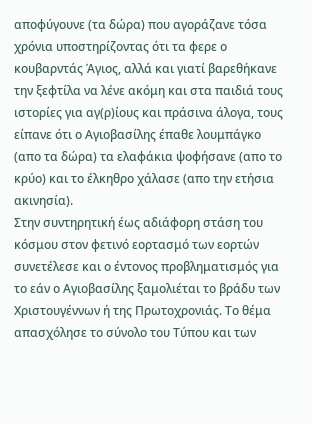αποφύγουνε (τα δώρα) που αγοράζανε τόσα χρόνια υποστηρίζοντας ότι τα φερε ο κουβαρντάς Άγιος, αλλά και γιατί βαρεθήκανε την ξεφτίλα να λένε ακόμη και στα παιδιά τους ιστορίες για αγ(ρ)ίους και πράσινα άλογα, τους είπανε ότι ο Αγιοβασίλης έπαθε λουμπάγκο (απο τα δώρα) τα ελαφάκια ψοφήσανε (απο το κρύο) και το έλκηθρο χάλασε (απο την ετήσια ακινησία).
Στην συντηρητική έως αδιάφορη στάση του κόσμου στον φετινό εορτασμό των εορτών συνετέλεσε και ο έντονος προβληματισμός για το εάν ο Αγιοβασίλης ξαμολιέται το βράδυ των Χριστουγέννων ή της Πρωτοχρονιάς. Το θέμα απασχόλησε το σύνολο του Τύπου και των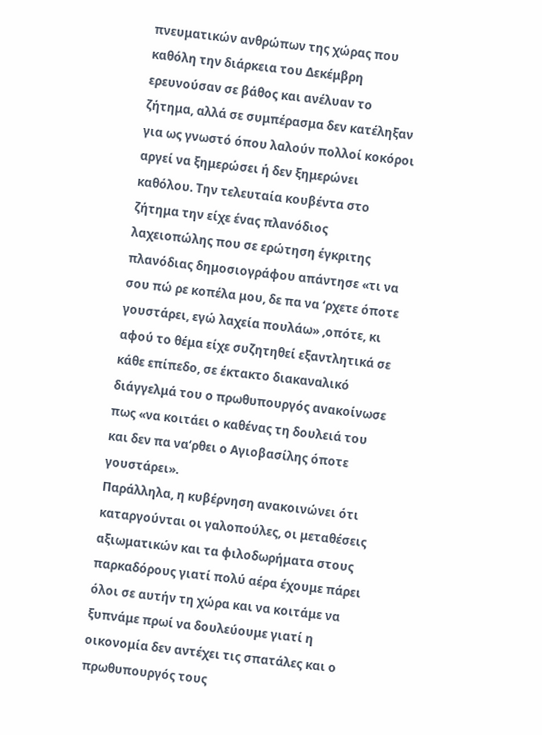πνευματικών ανθρώπων της χώρας που καθόλη την διάρκεια του Δεκέμβρη ερευνούσαν σε βάθος και ανέλυαν το ζήτημα, αλλά σε συμπέρασμα δεν κατέληξαν για ως γνωστό όπου λαλούν πολλοί κοκόροι αργεί να ξημερώσει ή δεν ξημερώνει καθόλου. Την τελευταία κουβέντα στο ζήτημα την είχε ένας πλανόδιος λαχειοπώλης που σε ερώτηση έγκριτης πλανόδιας δημοσιογράφου απάντησε «τι να σου πώ ρε κοπέλα μου, δε πα να ‘ρχετε όποτε γουστάρει, εγώ λαχεία πουλάω» ,οπότε, κι αφού το θέμα είχε συζητηθεί εξαντλητικά σε κάθε επίπεδο, σε έκτακτο διακαναλικό διάγγελμά του ο πρωθυπουργός ανακοίνωσε πως «να κοιτάει ο καθένας τη δουλειά του και δεν πα να‘ρθει ο Αγιοβασίλης όποτε γουστάρει».
Παράλληλα, η κυβέρνηση ανακοινώνει ότι καταργούνται οι γαλοπούλες, οι μεταθέσεις αξιωματικών και τα φιλοδωρήματα στους παρκαδόρους γιατί πολύ αέρα έχουμε πάρει όλοι σε αυτήν τη χώρα και να κοιτάμε να ξυπνάμε πρωί να δουλεύουμε γιατί η οικονομία δεν αντέχει τις σπατάλες και ο πρωθυπουργός τους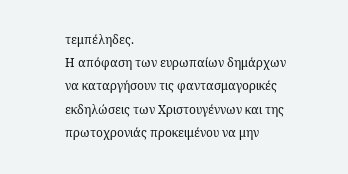τεμπέληδες.
Η απόφαση των ευρωπαίων δημάρχων να καταργήσουν τις φαντασμαγορικές εκδηλώσεις των Χριστουγέννων και της πρωτοχρονιάς προκειμένου να μην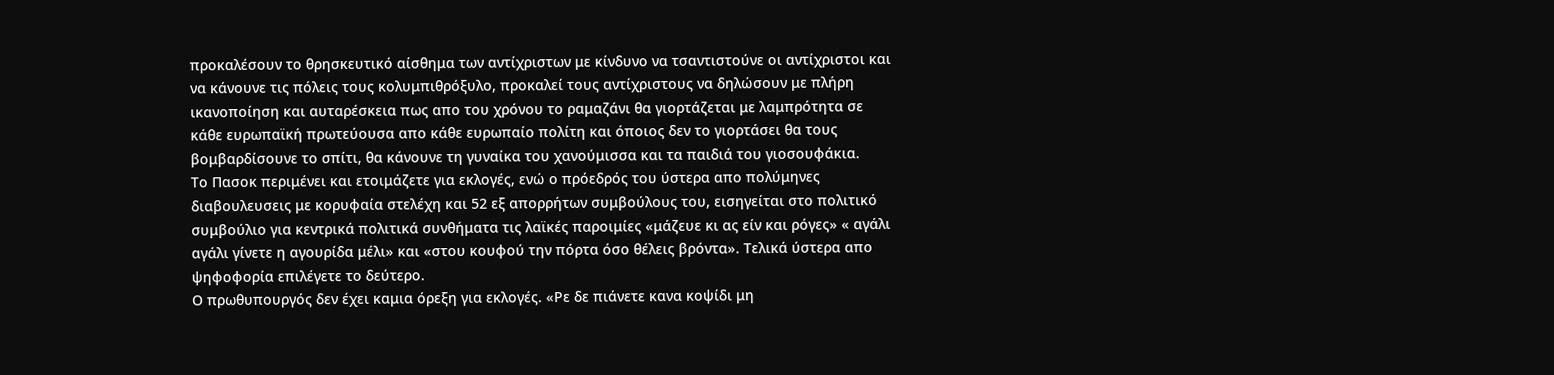προκαλέσουν το θρησκευτικό αίσθημα των αντίχριστων με κίνδυνο να τσαντιστούνε οι αντίχριστοι και να κάνουνε τις πόλεις τους κολυμπιθρόξυλο, προκαλεί τους αντίχριστους να δηλώσουν με πλήρη ικανοποίηση και αυταρέσκεια πως απο του χρόνου το ραμαζάνι θα γιορτάζεται με λαμπρότητα σε κάθε ευρωπαϊκή πρωτεύουσα απο κάθε ευρωπαίο πολίτη και όποιος δεν το γιορτάσει θα τους βομβαρδίσουνε το σπίτι, θα κάνουνε τη γυναίκα του χανούμισσα και τα παιδιά του γιοσουφάκια.
Το Πασοκ περιμένει και ετοιμάζετε για εκλογές, ενώ ο πρόεδρός του ύστερα απο πολύμηνες διαβουλευσεις με κορυφαία στελέχη και 52 εξ απορρήτων συμβούλους του, εισηγείται στο πολιτικό συμβούλιο για κεντρικά πολιτικά συνθήματα τις λαϊκές παροιμίες «μάζευε κι ας είν και ρόγες» « αγάλι αγάλι γίνετε η αγουρίδα μέλι» και «στου κουφού την πόρτα όσο θέλεις βρόντα». Τελικά ύστερα απο ψηφοφορία επιλέγετε το δεύτερο.
Ο πρωθυπουργός δεν έχει καμια όρεξη για εκλογές. «Ρε δε πιάνετε κανα κοψίδι μη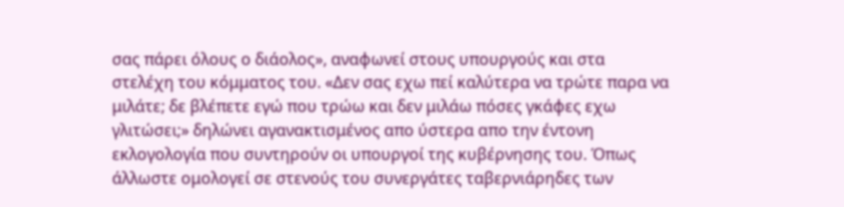σας πάρει όλους ο διάολος», αναφωνεί στους υπουργούς και στα στελέχη του κόμματος του. «Δεν σας εχω πεί καλύτερα να τρώτε παρα να μιλάτε; δε βλέπετε εγώ που τρώω και δεν μιλάω πόσες γκάφες εχω γλιτώσει;» δηλώνει αγανακτισμένος απο ύστερα απο την έντονη εκλογολογία που συντηρούν οι υπουργοί της κυβέρνησης του. Όπως άλλωστε ομολογεί σε στενούς του συνεργάτες ταβερνιάρηδες των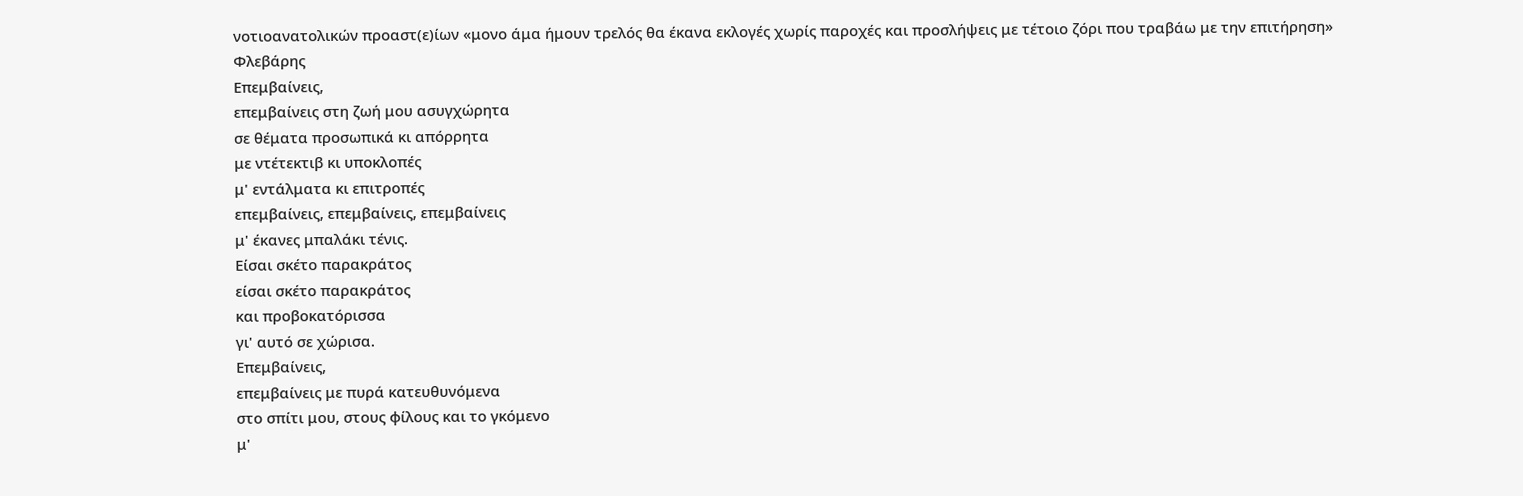νοτιοανατολικών προαστ(ε)ίων «μονο άμα ήμουν τρελός θα έκανα εκλογές χωρίς παροχές και προσλήψεις με τέτοιο ζόρι που τραβάω με την επιτήρηση»
Φλεβάρης
Επεμβαίνεις,
επεμβαίνεις στη ζωή μου ασυγχώρητα
σε θέματα προσωπικά κι απόρρητα
με ντέτεκτιβ κι υποκλοπές
μ' εντάλματα κι επιτροπές
επεμβαίνεις, επεμβαίνεις, επεμβαίνεις
μ' έκανες μπαλάκι τένις.
Είσαι σκέτο παρακράτος
είσαι σκέτο παρακράτος
και προβοκατόρισσα
γι' αυτό σε χώρισα.
Επεμβαίνεις,
επεμβαίνεις με πυρά κατευθυνόμενα
στο σπίτι μου, στους φίλους και το γκόμενο
μ'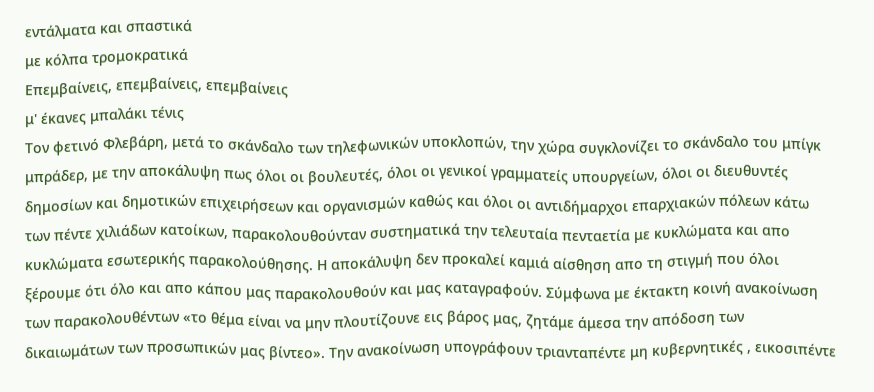εντάλματα και σπαστικά
με κόλπα τρομοκρατικά
Επεμβαίνεις, επεμβαίνεις, επεμβαίνεις
μ' έκανες μπαλάκι τένις
Τον φετινό Φλεβάρη, μετά το σκάνδαλο των τηλεφωνικών υποκλοπών, την χώρα συγκλονίζει το σκάνδαλο του μπίγκ μπράδερ, με την αποκάλυψη πως όλοι οι βουλευτές, όλοι οι γενικοί γραμματείς υπουργείων, όλοι οι διευθυντές δημοσίων και δημοτικών επιχειρήσεων και οργανισμών καθώς και όλοι οι αντιδήμαρχοι επαρχιακών πόλεων κάτω των πέντε χιλιάδων κατοίκων, παρακολουθούνταν συστηματικά την τελευταία πενταετία με κυκλώματα και απο κυκλώματα εσωτερικής παρακολούθησης. Η αποκάλυψη δεν προκαλεί καμιά αίσθηση απο τη στιγμή που όλοι ξέρουμε ότι όλο και απο κάπου μας παρακολουθούν και μας καταγραφούν. Σύμφωνα με έκτακτη κοινή ανακοίνωση των παρακολουθέντων «το θέμα είναι να μην πλουτίζουνε εις βάρος μας, ζητάμε άμεσα την απόδοση των δικαιωμάτων των προσωπικών μας βίντεο». Την ανακοίνωση υπογράφουν τριανταπέντε μη κυβερνητικές , εικοσιπέντε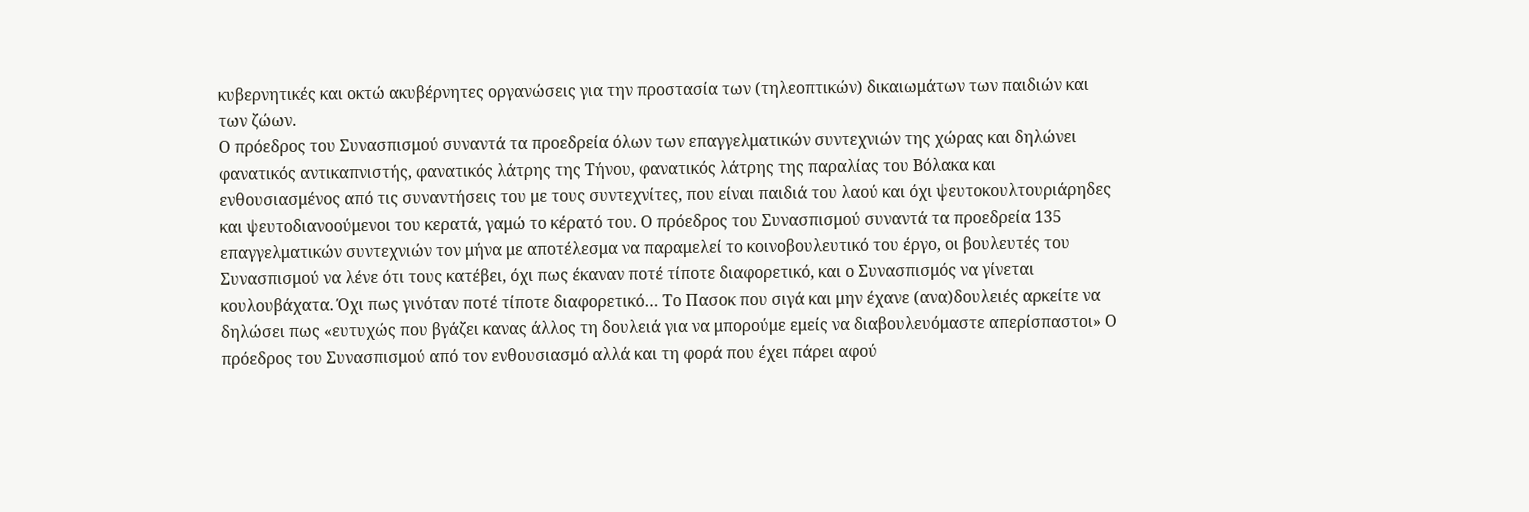κυβερνητικές και οκτώ ακυβέρνητες οργανώσεις για την προστασία των (τηλεοπτικών) δικαιωμάτων των παιδιών και των ζώων.
Ο πρόεδρος του Συνασπισμού συναντά τα προεδρεία όλων των επαγγελματικών συντεχνιών της χώρας και δηλώνει φανατικός αντικαπνιστής, φανατικός λάτρης της Τήνου, φανατικός λάτρης της παραλίας του Βόλακα και ενθουσιασμένος από τις συναντήσεις του με τους συντεχνίτες, που είναι παιδιά του λαού και όχι ψευτοκουλτουριάρηδες και ψευτοδιανοούμενοι του κερατά, γαμώ το κέρατό του. Ο πρόεδρος του Συνασπισμού συναντά τα προεδρεία 135 επαγγελματικών συντεχνιών τον μήνα με αποτέλεσμα να παραμελεί το κοινοβουλευτικό του έργο, οι βουλευτές του Συνασπισμού να λένε ότι τους κατέβει, όχι πως έκαναν ποτέ τίποτε διαφορετικό, και ο Συνασπισμός να γίνεται κουλουβάχατα. Όχι πως γινόταν ποτέ τίποτε διαφορετικό… Το Πασοκ που σιγά και μην έχανε (ανα)δουλειές αρκείτε να δηλώσει πως «ευτυχώς που βγάζει κανας άλλος τη δουλειά για να μπορούμε εμείς να διαβουλευόμαστε απερίσπαστοι» Ο πρόεδρος του Συνασπισμού από τον ενθουσιασμό αλλά και τη φορά που έχει πάρει αφού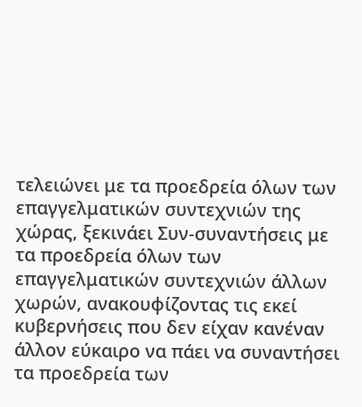τελειώνει με τα προεδρεία όλων των επαγγελματικών συντεχνιών της χώρας, ξεκινάει Συν-συναντήσεις με τα προεδρεία όλων των επαγγελματικών συντεχνιών άλλων χωρών, ανακουφίζοντας τις εκεί κυβερνήσεις που δεν είχαν κανέναν άλλον εύκαιρο να πάει να συναντήσει τα προεδρεία των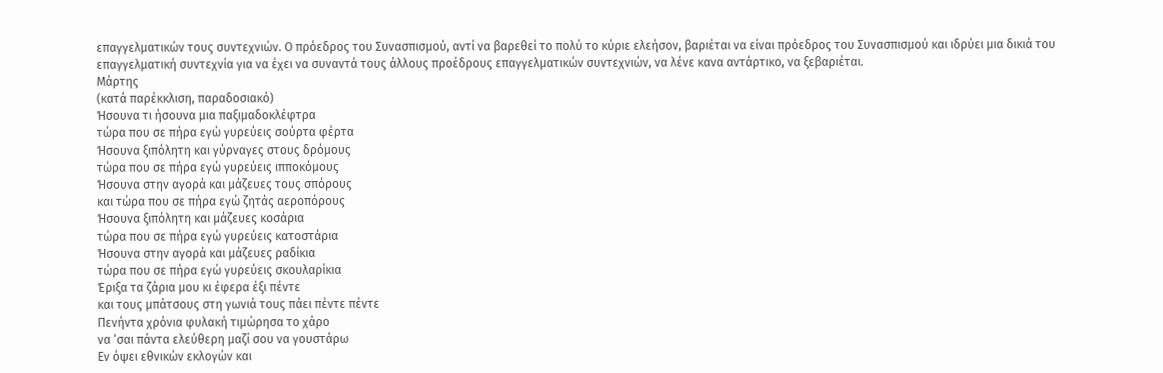επαγγελματικών τους συντεχνιών. Ο πρόεδρος του Συνασπισμού, αντί να βαρεθεί το πολύ το κύριε ελεήσον, βαριέται να είναι πρόεδρος του Συνασπισμού και ιδρύει μια δικιά του επαγγελματική συντεχνία για να έχει να συναντά τους άλλους προέδρους επαγγελματικών συντεχνιών, να λένε κανα αντάρτικο, να ξεβαριέται.
Μάρτης
(κατά παρέκκλιση, παραδοσιακό)
Ήσουνα τι ήσουνα μια παξιμαδοκλέφτρα
τώρα που σε πήρα εγώ γυρεύεις σούρτα φέρτα
Ήσουνα ξιπόλητη και γύρναγες στους δρόμους
τώρα που σε πήρα εγώ γυρεύεις ιπποκόμους
Ήσουνα στην αγορά και μάζευες τους σπόρους
και τώρα που σε πήρα εγώ ζητάς αεροπόρους
Ήσουνα ξιπόλητη και μάζευες κοσάρια
τώρα που σε πήρα εγώ γυρεύεις κατοστάρια
Ήσουνα στην αγορά και μάζευες ραδίκια
τώρα που σε πήρα εγώ γυρεύεις σκουλαρίκια
Έριξα τα ζάρια μου κι έφερα έξι πέντε
και τους μπάτσους στη γωνιά τους πάει πέντε πέντε
Πενήντα χρόνια φυλακή τιμώρησα το χάρο
να ‘σαι πάντα ελεύθερη μαζί σου να γουστάρω
Εν όψει εθνικών εκλογών και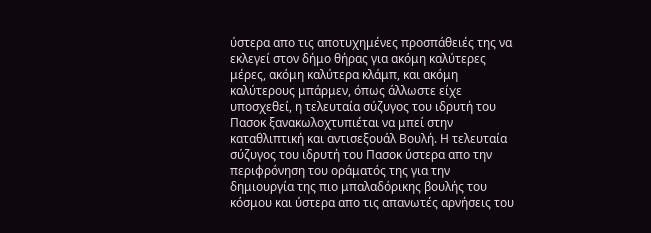ύστερα απο τις αποτυχημένες προσπάθειές της να εκλεγεί στον δήμο θήρας για ακόμη καλύτερες μέρες, ακόμη καλύτερα κλάμπ, και ακόμη καλύτερους μπάρμεν, όπως άλλωστε είχε υποσχεθεί, η τελευταία σύζυγος του ιδρυτή του Πασοκ ξανακωλοχτυπιέται να μπεί στην καταθλιπτική και αντισεξουάλ Βουλή. Η τελευταία σύζυγος του ιδρυτή του Πασοκ ύστερα απο την περιφρόνηση του οράματός της για την δημιουργία της πιο μπαλαδόρικης βουλής του κόσμου και ύστερα απο τις απανωτές αρνήσεις του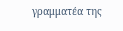γραμματέα της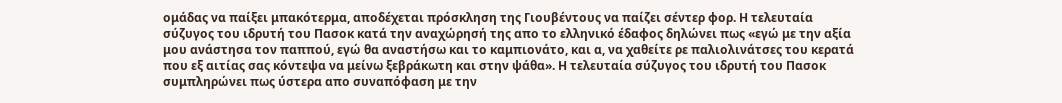ομάδας να παίξει μπακότερμα, αποδέχεται πρόσκληση της Γιουβέντους να παίζει σέντερ φορ. Η τελευταία σύζυγος του ιδρυτή του Πασοκ κατά την αναχώρησή της απο το ελληνικό έδαφος δηλώνει πως «εγώ με την αξία μου ανάστησα τον παππού, εγώ θα αναστήσω και το καμπιονάτο, και α, να χαθείτε ρε παλιολινάτσες του κερατά που εξ αιτίας σας κόντεψα να μείνω ξεβράκωτη και στην ψάθα». Η τελευταία σύζυγος του ιδρυτή του Πασοκ συμπληρώνει πως ύστερα απο συναπόφαση με την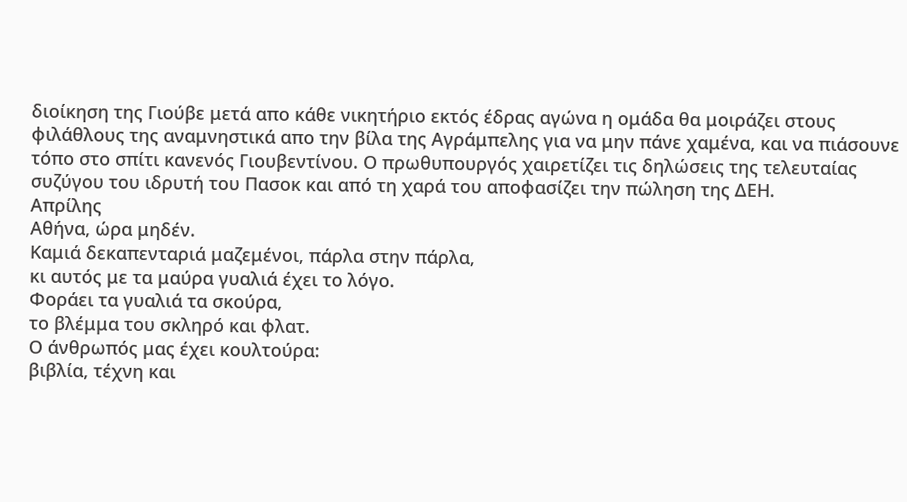διοίκηση της Γιούβε μετά απο κάθε νικητήριο εκτός έδρας αγώνα η ομάδα θα μοιράζει στους φιλάθλους της αναμνηστικά απο την βίλα της Αγράμπελης για να μην πάνε χαμένα, και να πιάσουνε τόπο στο σπίτι κανενός Γιουβεντίνου. Ο πρωθυπουργός χαιρετίζει τις δηλώσεις της τελευταίας συζύγου του ιδρυτή του Πασοκ και από τη χαρά του αποφασίζει την πώληση της ΔΕΗ.
Απρίλης
Αθήνα, ώρα μηδέν.
Καμιά δεκαπενταριά μαζεμένοι, πάρλα στην πάρλα,
κι αυτός με τα μαύρα γυαλιά έχει το λόγο.
Φοράει τα γυαλιά τα σκούρα,
το βλέμμα του σκληρό και φλατ.
Ο άνθρωπός μας έχει κουλτούρα:
βιβλία, τέχνη και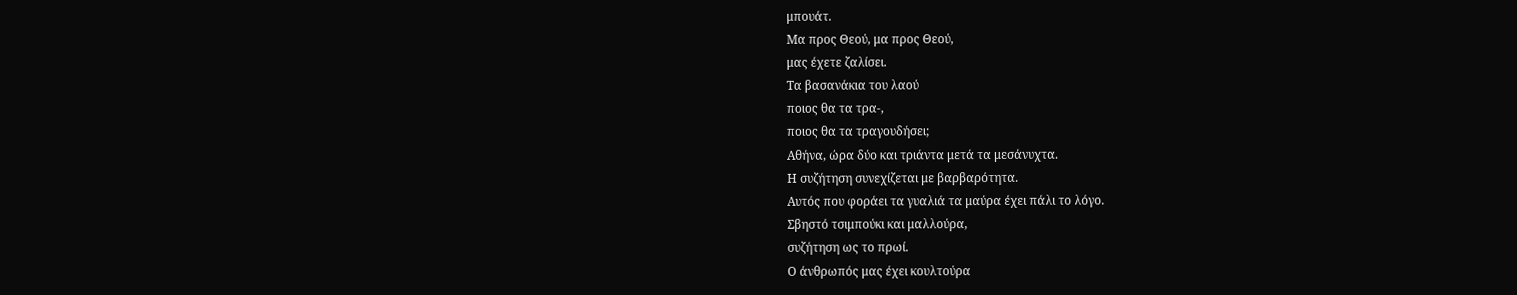μπουάτ.
Μα προς Θεού, μα προς Θεού,
μας έχετε ζαλίσει.
Τα βασανάκια του λαού
ποιος θα τα τρα-,
ποιος θα τα τραγουδήσει;
Αθήνα, ώρα δύο και τριάντα μετά τα μεσάνυχτα.
Η συζήτηση συνεχίζεται με βαρβαρότητα.
Αυτός που φοράει τα γυαλιά τα μαύρα έχει πάλι το λόγο.
Σβηστό τσιμπούκι και μαλλούρα,
συζήτηση ως το πρωί.
Ο άνθρωπός μας έχει κουλτούρα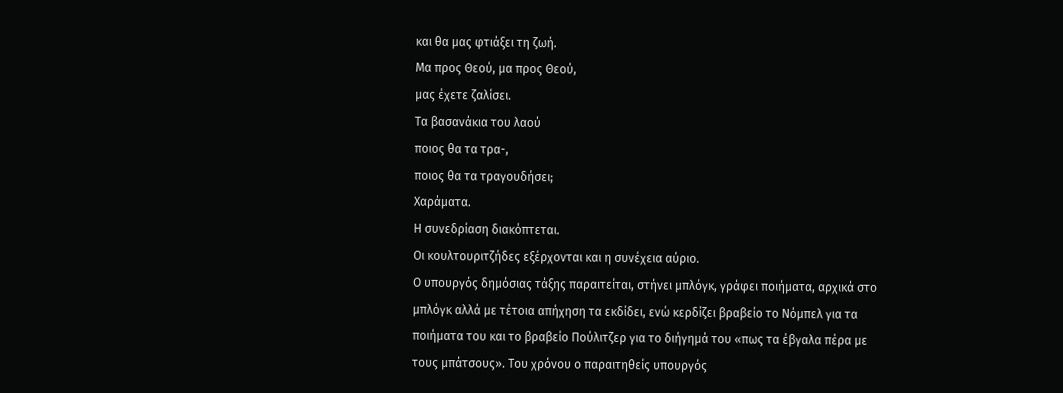και θα μας φτιάξει τη ζωή.
Μα προς Θεού, μα προς Θεού,
μας έχετε ζαλίσει.
Τα βασανάκια του λαού
ποιος θα τα τρα-,
ποιος θα τα τραγουδήσει;
Χαράματα.
Η συνεδρίαση διακόπτεται.
Οι κουλτουριτζήδες εξέρχονται και η συνέχεια αύριο.
Ο υπουργός δημόσιας τάξης παραιτείται, στήνει μπλόγκ, γράφει ποιήματα, αρχικά στο μπλόγκ αλλά με τέτοια απήχηση τα εκδίδει, ενώ κερδίζει βραβείο το Νόμπελ για τα ποιήματα του και το βραβείο Πούλιτζερ για το διήγημά του «πως τα έβγαλα πέρα με τους μπάτσους». Του χρόνου ο παραιτηθείς υπουργός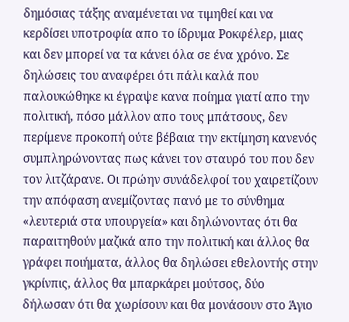δημόσιας τάξης αναμένεται να τιμηθεί και να κερδίσει υποτροφία απο το ίδρυμα Ροκφέλερ, μιας και δεν μπορεί να τα κάνει όλα σε ένα χρόνο. Σε δηλώσεις του αναφέρει ότι πάλι καλά που παλουκώθηκε κι έγραψε κανα ποίημα γιατί απο την πολιτική, πόσο μάλλον απο τους μπάτσους, δεν περίμενε προκοπή ούτε βέβαια την εκτίμηση κανενός συμπληρώνοντας πως κάνει τον σταυρό του που δεν τον λιτζάρανε. Οι πρώην συνάδελφοί του χαιρετίζουν την απόφαση ανεμίζοντας πανό με το σύνθημα «λευτεριά στα υπουργεία» και δηλώνοντας ότι θα παραιτηθούν μαζικά απο την πολιτική και άλλος θα γράφει ποιήματα, άλλος θα δηλώσει εθελοντής στην γκρίνπις, άλλος θα μπαρκάρει μούτσος, δύο δήλωσαν ότι θα χωρίσουν και θα μονάσουν στο Άγιο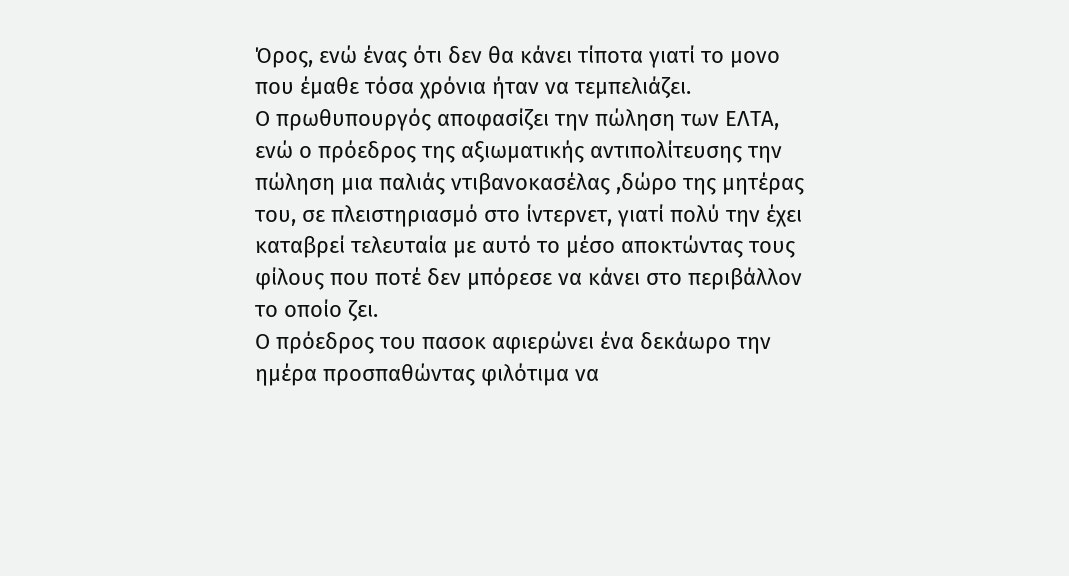Όρος, ενώ ένας ότι δεν θα κάνει τίποτα γιατί το μονο που έμαθε τόσα χρόνια ήταν να τεμπελιάζει.
Ο πρωθυπουργός αποφασίζει την πώληση των ΕΛΤΑ, ενώ ο πρόεδρος της αξιωματικής αντιπολίτευσης την πώληση μια παλιάς ντιβανοκασέλας ,δώρο της μητέρας του, σε πλειστηριασμό στο ίντερνετ, γιατί πολύ την έχει καταβρεί τελευταία με αυτό το μέσο αποκτώντας τους φίλους που ποτέ δεν μπόρεσε να κάνει στο περιβάλλον το οποίο ζει.
Ο πρόεδρος του πασοκ αφιερώνει ένα δεκάωρο την ημέρα προσπαθώντας φιλότιμα να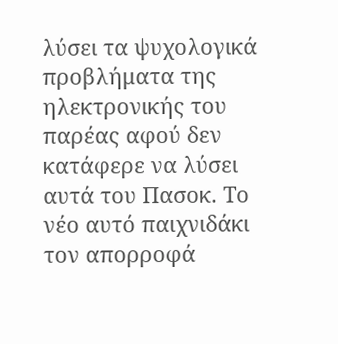λύσει τα ψυχολογικά προβλήματα της ηλεκτρονικής του παρέας αφού δεν κατάφερε να λύσει αυτά του Πασοκ. Το νέο αυτό παιχνιδάκι τον απορροφά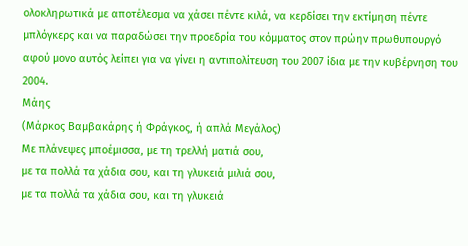ολοκληρωτικά με αποτέλεσμα να χάσει πέντε κιλά, να κερδίσει την εκτίμηση πέντε μπλόγκερς και να παραδώσει την προεδρία του κόμματος στον πρώην πρωθυπουργό αφού μονο αυτός λείπει για να γίνει η αντιπολίτευση του 2007 ίδια με την κυβέρνηση του 2004.
Μάης
(Μάρκος Βαμβακάρης ή Φράγκος, ή απλά Μεγάλος)
Με πλάνεψες μποέμισσα, με τη τρελλή ματιά σου,
με τα πολλά τα χάδια σου, και τη γλυκειά μιλιά σου,
με τα πολλά τα χάδια σου, και τη γλυκειά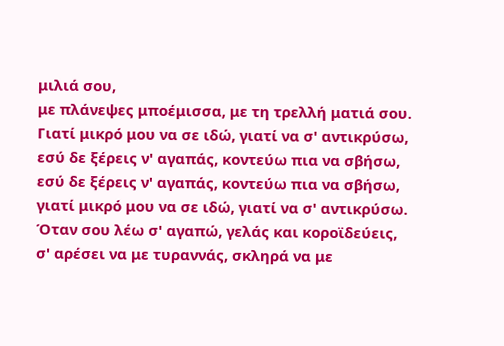μιλιά σου,
με πλάνεψες μποέμισσα, με τη τρελλή ματιά σου.
Γιατί μικρό μου να σε ιδώ, γιατί να σ' αντικρύσω,
εσύ δε ξέρεις ν' αγαπάς, κοντεύω πια να σβήσω,
εσύ δε ξέρεις ν' αγαπάς, κοντεύω πια να σβήσω,
γιατί μικρό μου να σε ιδώ, γιατί να σ' αντικρύσω.
Όταν σου λέω σ' αγαπώ, γελάς και κοροϊδεύεις,
σ' αρέσει να με τυραννάς, σκληρά να με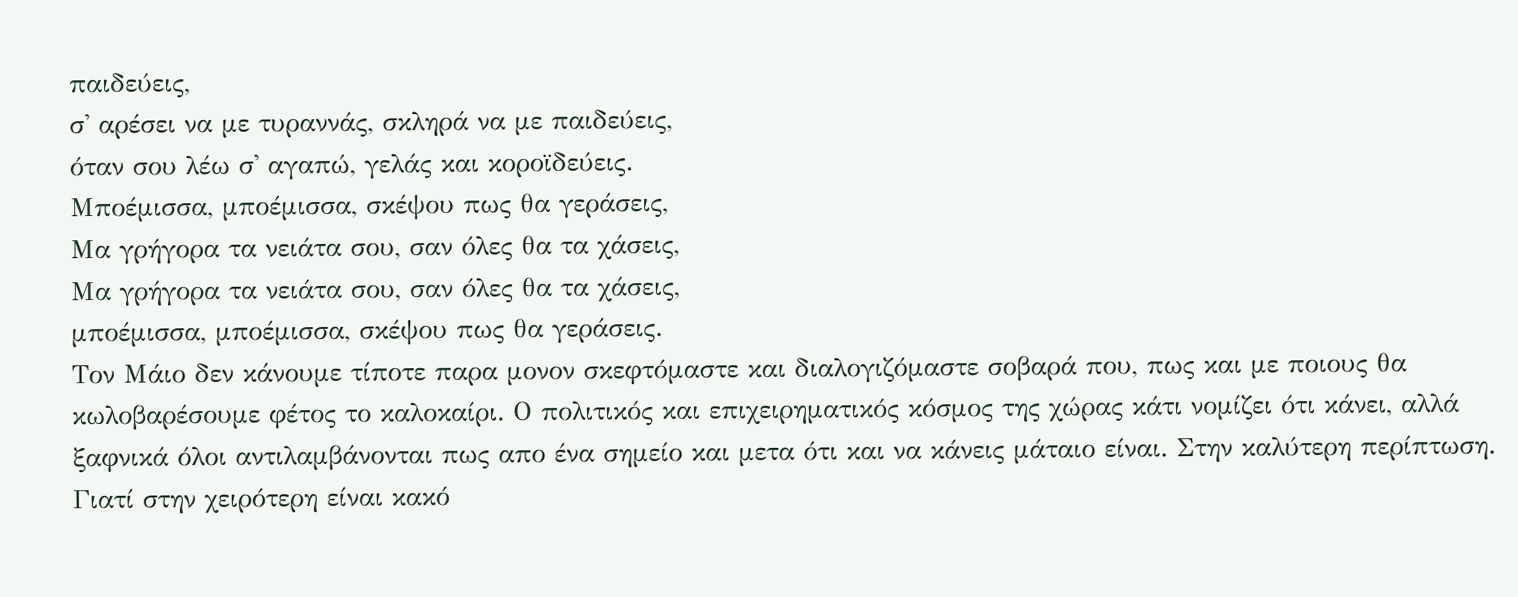παιδεύεις,
σ' αρέσει να με τυραννάς, σκληρά να με παιδεύεις,
όταν σου λέω σ' αγαπώ, γελάς και κοροϊδεύεις.
Μποέμισσα, μποέμισσα, σκέψου πως θα γεράσεις,
Μα γρήγορα τα νειάτα σου, σαν όλες θα τα χάσεις,
Μα γρήγορα τα νειάτα σου, σαν όλες θα τα χάσεις,
μποέμισσα, μποέμισσα, σκέψου πως θα γεράσεις.
Τον Μάιο δεν κάνουμε τίποτε παρα μονον σκεφτόμαστε και διαλογιζόμαστε σοβαρά που, πως και με ποιους θα κωλοβαρέσουμε φέτος το καλοκαίρι. Ο πολιτικός και επιχειρηματικός κόσμος της χώρας κάτι νομίζει ότι κάνει, αλλά ξαφνικά όλοι αντιλαμβάνονται πως απο ένα σημείο και μετα ότι και να κάνεις μάταιο είναι. Στην καλύτερη περίπτωση. Γιατί στην χειρότερη είναι κακό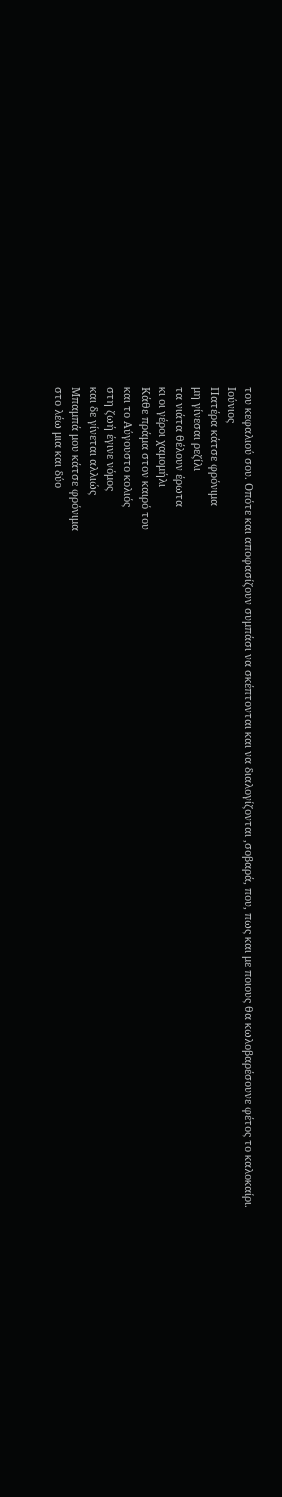του κεφαλιού σου. Οπότε και αποφασίζουν συμπάσι να σκέπτονται και να διαλογίζονται ,σοβαρά, που, πως και με ποιους θα κωλοβαρέσουνε φέτος το καλοκαίρι.
Ιούνιος
Πατέρα κάτσε φρόνιμα
μη γίνεσαι ρεζίλι
τα νιάτα θέλουν έρωτα
κι οι γέροι χαμομήλι
Κάθε πράμα στον καιρό του
και το Αύγουστο κολιός
στη ζωή έγινε νόμος
και δε γίνεται αλλιώς
Μπαμπά μου κάτσε φρόνιμα
στο λέω μια και δύο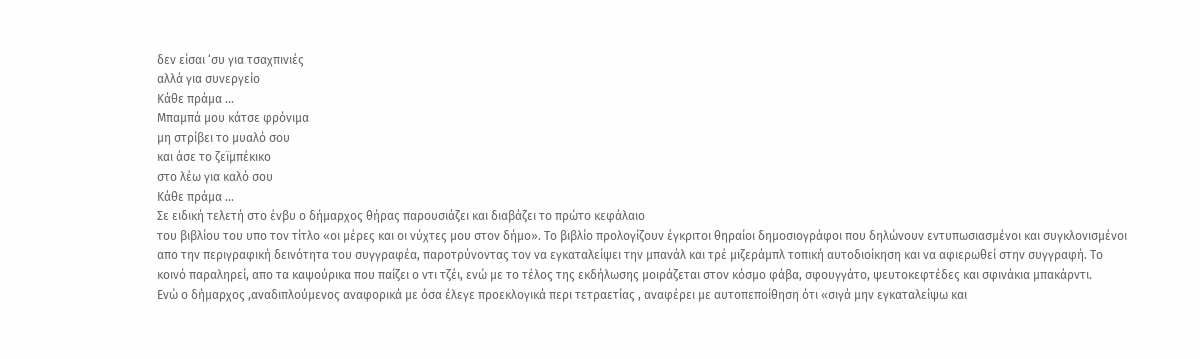δεν είσαι ‘συ για τσαχπινιές
αλλά για συνεργείο
Κάθε πράμα ...
Μπαμπά μου κάτσε φρόνιμα
μη στρίβει το μυαλό σου
και άσε το ζεϊμπέκικο
στο λέω για καλό σου
Κάθε πράμα ...
Σε ειδική τελετή στο ένβυ ο δήμαρχος θήρας παρουσιάζει και διαβάζει το πρώτο κεφάλαιο
του βιβλίου του υπο τον τίτλο «οι μέρες και οι νύχτες μου στον δήμο». Το βιβλίο προλογίζουν έγκριτοι θηραίοι δημοσιογράφοι που δηλώνουν εντυπωσιασμένοι και συγκλονισμένοι απο την περιγραφική δεινότητα του συγγραφέα, παροτρύνοντας τον να εγκαταλείψει την μπανάλ και τρέ μιζεράμπλ τοπική αυτοδιοίκηση και να αφιερωθεί στην συγγραφή. Το κοινό παραληρεί, απο τα καψούρικα που παίζει ο ντι τζέι, ενώ με το τέλος της εκδήλωσης μοιράζεται στον κόσμο φάβα, σφουγγάτο, ψευτοκεφτέδες και σφινάκια μπακάρντι.
Ενώ ο δήμαρχος ,αναδιπλούμενος αναφορικά με όσα έλεγε προεκλογικά περι τετραετίας , αναφέρει με αυτοπεποίθηση ότι «σιγά μην εγκαταλείψω και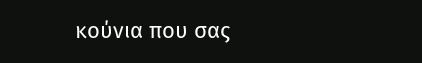κούνια που σας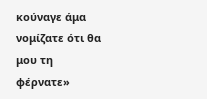κούναγε άμα νομίζατε ότι θα μου τη φέρνατε»